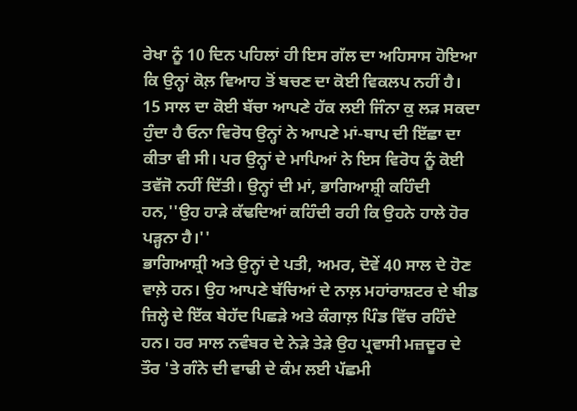ਰੇਖਾ ਨੂੰ 10 ਦਿਨ ਪਹਿਲਾਂ ਹੀ ਇਸ ਗੱਲ ਦਾ ਅਹਿਸਾਸ ਹੋਇਆ ਕਿ ਉਨ੍ਹਾਂ ਕੋਲ਼ ਵਿਆਹ ਤੋਂ ਬਚਣ ਦਾ ਕੋਈ ਵਿਕਲਪ ਨਹੀਂ ਹੈ। 15 ਸਾਲ ਦਾ ਕੋਈ ਬੱਚਾ ਆਪਣੇ ਹੱਕ ਲਈ ਜਿੰਨਾ ਕੁ ਲੜ ਸਕਦਾ ਹੁੰਦਾ ਹੈ ਓਨਾ ਵਿਰੋਧ ਉਨ੍ਹਾਂ ਨੇ ਆਪਣੇ ਮਾਂ-ਬਾਪ ਦੀ ਇੱਛਾ ਦਾ ਕੀਤਾ ਵੀ ਸੀ। ਪਰ ਉਨ੍ਹਾਂ ਦੇ ਮਾਪਿਆਂ ਨੇ ਇਸ ਵਿਰੋਧ ਨੂੰ ਕੋਈ ਤਵੱਜੋ ਨਹੀਂ ਦਿੱਤੀ। ਉਨ੍ਹਾਂ ਦੀ ਮਾਂ, ਭਾਗਿਆਸ਼੍ਰੀ ਕਹਿੰਦੀ ਹਨ,''ਉਹ ਹਾੜੇ ਕੱਢਦਿਆਂ ਕਹਿੰਦੀ ਰਹੀ ਕਿ ਉਹਨੇ ਹਾਲੇ ਹੋਰ ਪੜ੍ਹਨਾ ਹੈ।''
ਭਾਗਿਆਸ਼੍ਰੀ ਅਤੇ ਉਨ੍ਹਾਂ ਦੇ ਪਤੀ, ਅਮਰ, ਦੋਵੇਂ 40 ਸਾਲ ਦੇ ਹੋਣ ਵਾਲ਼ੇ ਹਨ। ਉਹ ਆਪਣੇ ਬੱਚਿਆਂ ਦੇ ਨਾਲ਼ ਮਹਾਂਰਾਸ਼ਟਰ ਦੇ ਬੀਡ ਜ਼ਿਲ੍ਹੇ ਦੇ ਇੱਕ ਬੇਹੱਦ ਪਿਛੜੇ ਅਤੇ ਕੰਗਾਲ਼ ਪਿੰਡ ਵਿੱਚ ਰਹਿੰਦੇ ਹਨ। ਹਰ ਸਾਲ ਨਵੰਬਰ ਦੇ ਨੇੜੇ ਤੇੜੇ ਉਹ ਪ੍ਰਵਾਸੀ ਮਜ਼ਦੂਰ ਦੇ ਤੌਰ 'ਤੇ ਗੰਨੇ ਦੀ ਵਾਢੀ ਦੇ ਕੰਮ ਲਈ ਪੱਛਮੀ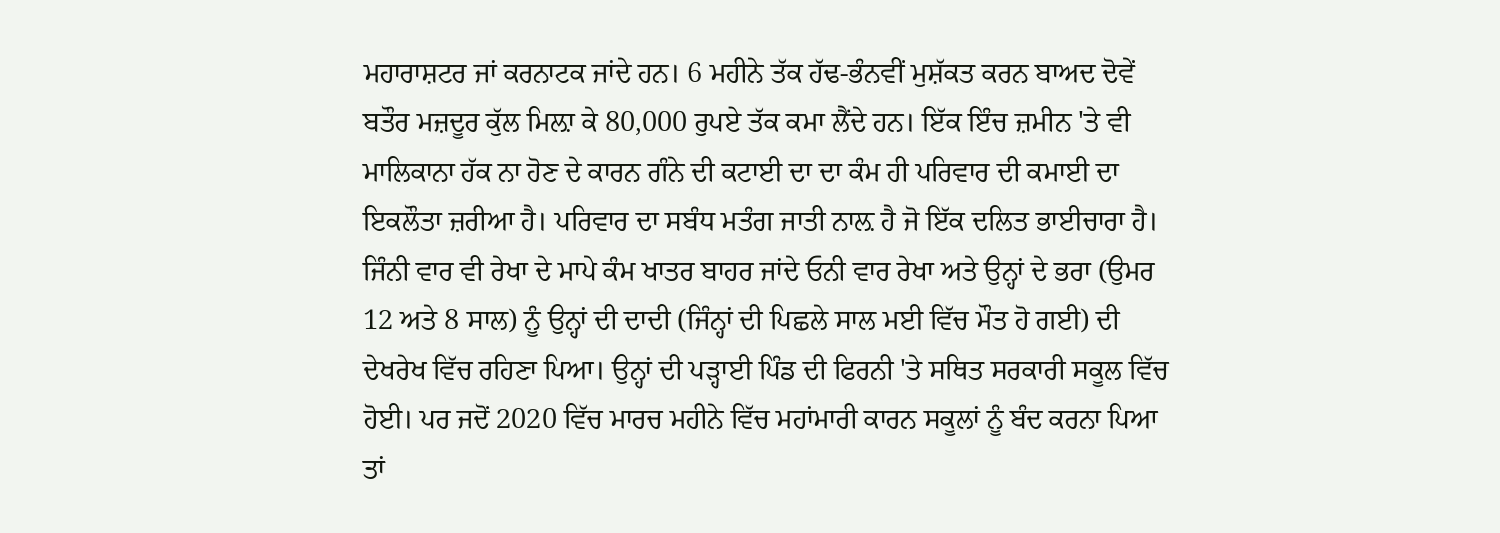ਮਹਾਰਾਸ਼ਟਰ ਜਾਂ ਕਰਨਾਟਕ ਜਾਂਦੇ ਹਨ। 6 ਮਹੀਨੇ ਤੱਕ ਹੱਢ-ਭੰਨਵੀਂ ਮੁਸ਼ੱਕਤ ਕਰਨ ਬਾਅਦ ਦੋਵੇਂ ਬਤੌਰ ਮਜ਼ਦੂਰ ਕੁੱਲ ਮਿਲ਼ਾ ਕੇ 80,000 ਰੁਪਏ ਤੱਕ ਕਮਾ ਲੈਂਦੇ ਹਨ। ਇੱਕ ਇੰਚ ਜ਼ਮੀਨ 'ਤੇ ਵੀ ਮਾਲਿਕਾਨਾ ਹੱਕ ਨਾ ਹੋਣ ਦੇ ਕਾਰਨ ਗੰਨੇ ਦੀ ਕਟਾਈ ਦਾ ਦਾ ਕੰਮ ਹੀ ਪਰਿਵਾਰ ਦੀ ਕਮਾਈ ਦਾ ਇਕਲੌਤਾ ਜ਼ਰੀਆ ਹੈ। ਪਰਿਵਾਰ ਦਾ ਸਬੰਧ ਮਤੰਗ ਜਾਤੀ ਨਾਲ਼ ਹੈ ਜੋ ਇੱਕ ਦਲਿਤ ਭਾਈਚਾਰਾ ਹੈ।
ਜਿੰਨੀ ਵਾਰ ਵੀ ਰੇਖਾ ਦੇ ਮਾਪੇ ਕੰਮ ਖਾਤਰ ਬਾਹਰ ਜਾਂਦੇ ਓਨੀ ਵਾਰ ਰੇਖਾ ਅਤੇ ਉਨ੍ਹਾਂ ਦੇ ਭਰਾ (ਉਮਰ 12 ਅਤੇ 8 ਸਾਲ) ਨੂੰ ਉਨ੍ਹਾਂ ਦੀ ਦਾਦੀ (ਜਿੰਨ੍ਹਾਂ ਦੀ ਪਿਛਲੇ ਸਾਲ ਮਈ ਵਿੱਚ ਮੌਤ ਹੋ ਗਈ) ਦੀ ਦੇਖਰੇਖ ਵਿੱਚ ਰਹਿਣਾ ਪਿਆ। ਉਨ੍ਹਾਂ ਦੀ ਪੜ੍ਹਾਈ ਪਿੰਡ ਦੀ ਫਿਰਨੀ 'ਤੇ ਸਥਿਤ ਸਰਕਾਰੀ ਸਕੂਲ ਵਿੱਚ ਹੋਈ। ਪਰ ਜਦੋਂ 2020 ਵਿੱਚ ਮਾਰਚ ਮਹੀਨੇ ਵਿੱਚ ਮਹਾਂਮਾਰੀ ਕਾਰਨ ਸਕੂਲਾਂ ਨੂੰ ਬੰਦ ਕਰਨਾ ਪਿਆ ਤਾਂ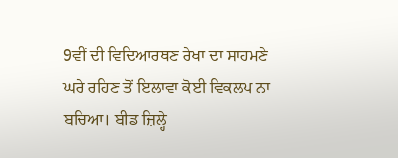9ਵੀਂ ਦੀ ਵਿਦਿਆਰਥਣ ਰੇਖਾ ਦਾ ਸਾਹਮਣੇ ਘਰੇ ਰਹਿਣ ਤੋਂ ਇਲਾਵਾ ਕੋਈ ਵਿਕਲਪ ਨਾ ਬਚਿਆ। ਬੀਡ ਜ਼ਿਲ੍ਹੇ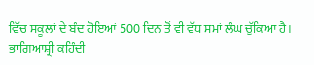ਵਿੱਚ ਸਕੂਲਾਂ ਦੇ ਬੰਦ ਹੋਇਆਂ 500 ਦਿਨ ਤੋਂ ਵੀ ਵੱਧ ਸਮਾਂ ਲੰਘ ਚੁੱਕਿਆ ਹੈ।
ਭਾਗਿਆਸ਼੍ਰੀ ਕਹਿੰਦੀ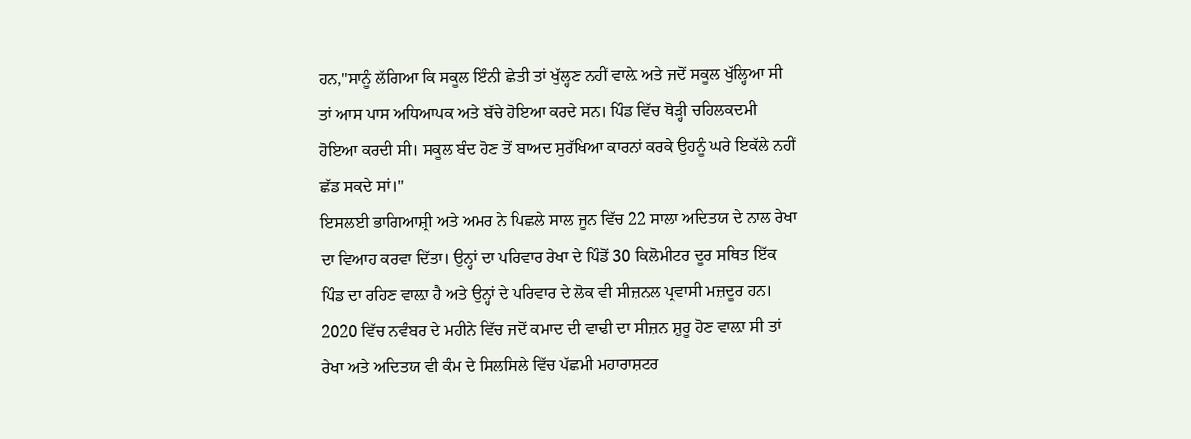ਹਨ,''ਸਾਨੂੰ ਲੱਗਿਆ ਕਿ ਸਕੂਲ ਇੰਨੀ ਛੇਤੀ ਤਾਂ ਖੁੱਲ੍ਹਣ ਨਹੀਂ ਵਾਲ਼ੇ ਅਤੇ ਜਦੋਂ ਸਕੂਲ ਖੁੱਲ੍ਹਿਆ ਸੀ ਤਾਂ ਆਸ ਪਾਸ ਅਧਿਆਪਕ ਅਤੇ ਬੱਚੇ ਹੋਇਆ ਕਰਦੇ ਸਨ। ਪਿੰਡ ਵਿੱਚ ਥੋੜ੍ਹੀ ਚਹਿਲਕਦਮੀ ਹੋਇਆ ਕਰਦੀ ਸੀ। ਸਕੂਲ ਬੰਦ ਹੋਣ ਤੋਂ ਬਾਅਦ ਸੁਰੱਖਿਆ ਕਾਰਨਾਂ ਕਰਕੇ ਉਹਨੂੰ ਘਰੇ ਇਕੱਲੇ ਨਹੀਂ ਛੱਡ ਸਕਦੇ ਸਾਂ।''
ਇਸਲਈ ਭਾਗਿਆਸ਼੍ਰੀ ਅਤੇ ਅਮਰ ਨੇ ਪਿਛਲੇ ਸਾਲ ਜੂਨ ਵਿੱਚ 22 ਸਾਲਾ ਅਦਿਤਯ ਦੇ ਨਾਲ ਰੇਖਾ ਦਾ ਵਿਆਹ ਕਰਵਾ ਦਿੱਤਾ। ਉਨ੍ਹਾਂ ਦਾ ਪਰਿਵਾਰ ਰੇਖਾ ਦੇ ਪਿੰਡੋਂ 30 ਕਿਲੋਮੀਟਰ ਦੂਰ ਸਥਿਤ ਇੱਕ ਪਿੰਡ ਦਾ ਰਹਿਣ ਵਾਲ਼ਾ ਹੈ ਅਤੇ ਉਨ੍ਹਾਂ ਦੇ ਪਰਿਵਾਰ ਦੇ ਲੋਕ ਵੀ ਸੀਜ਼ਨਲ ਪ੍ਰਵਾਸੀ ਮਜ਼ਦੂਰ ਹਨ। 2020 ਵਿੱਚ ਨਵੰਬਰ ਦੇ ਮਹੀਨੇ ਵਿੱਚ ਜਦੋਂ ਕਮਾਦ ਦੀ ਵਾਢੀ ਦਾ ਸੀਜ਼ਨ ਸ਼ੁਰੂ ਹੋਣ ਵਾਲ਼ਾ ਸੀ ਤਾਂ ਰੇਖਾ ਅਤੇ ਅਦਿਤਯ ਵੀ ਕੰਮ ਦੇ ਸਿਲਸਿਲੇ ਵਿੱਚ ਪੱਛਮੀ ਮਹਾਰਾਸ਼ਟਰ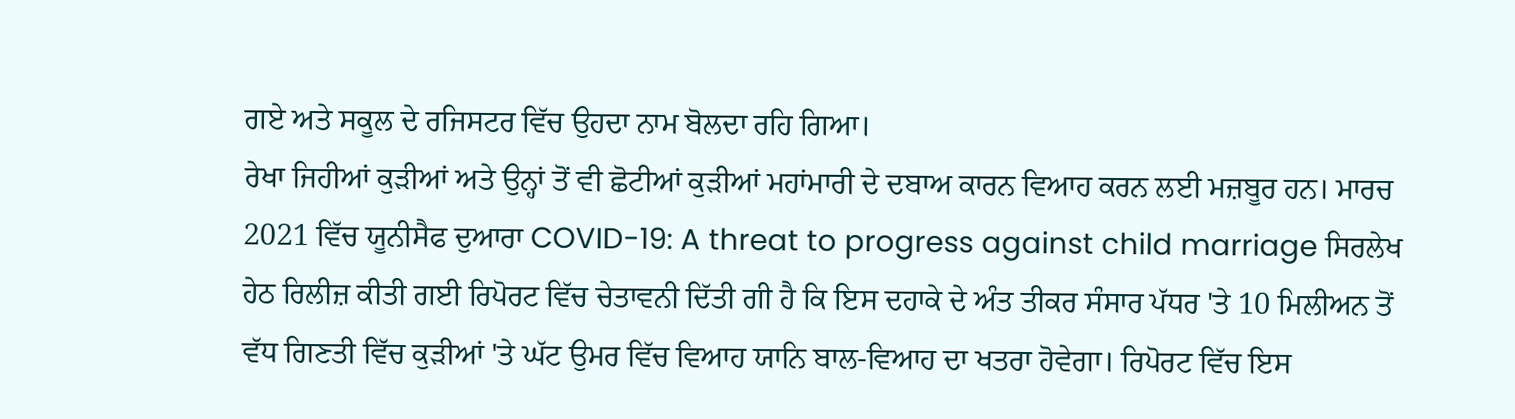ਗਏ ਅਤੇ ਸਕੂਲ ਦੇ ਰਜਿਸਟਰ ਵਿੱਚ ਉਹਦਾ ਨਾਮ ਬੋਲਦਾ ਰਹਿ ਗਿਆ।
ਰੇਖਾ ਜਿਹੀਆਂ ਕੁੜੀਆਂ ਅਤੇ ਉਨ੍ਹਾਂ ਤੋਂ ਵੀ ਛੋਟੀਆਂ ਕੁੜੀਆਂ ਮਹਾਂਮਾਰੀ ਦੇ ਦਬਾਅ ਕਾਰਨ ਵਿਆਹ ਕਰਨ ਲਈ ਮਜ਼ਬੂਰ ਹਨ। ਮਾਰਚ 2021 ਵਿੱਚ ਯੂਨੀਸੈਫ ਦੁਆਰਾ COVID-19: A threat to progress against child marriage ਸਿਰਲੇਖ ਹੇਠ ਰਿਲੀਜ਼ ਕੀਤੀ ਗਈ ਰਿਪੋਰਟ ਵਿੱਚ ਚੇਤਾਵਨੀ ਦਿੱਤੀ ਗੀ ਹੈ ਕਿ ਇਸ ਦਹਾਕੇ ਦੇ ਅੰਤ ਤੀਕਰ ਸੰਸਾਰ ਪੱਧਰ 'ਤੇ 10 ਮਿਲੀਅਨ ਤੋਂ ਵੱਧ ਗਿਣਤੀ ਵਿੱਚ ਕੁੜੀਆਂ 'ਤੇ ਘੱਟ ਉਮਰ ਵਿੱਚ ਵਿਆਹ ਯਾਨਿ ਬਾਲ-ਵਿਆਹ ਦਾ ਖਤਰਾ ਹੋਵੇਗਾ। ਰਿਪੋਰਟ ਵਿੱਚ ਇਸ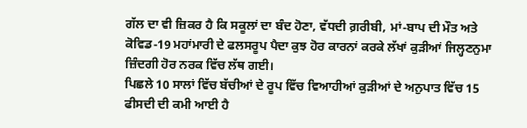ਗੱਲ ਦਾ ਵੀ ਜ਼ਿਕਰ ਹੈ ਕਿ ਸਕੂਲਾਂ ਦਾ ਬੰਦ ਹੋਣਾ, ਵੱਧਦੀ ਗ਼ਰੀਬੀ, ਮਾਂ-ਬਾਪ ਦੀ ਮੌਤ ਅਤੇ ਕੋਵਿਡ-19 ਮਹਾਂਮਾਰੀ ਦੇ ਫਲਸਰੂਪ ਪੈਦਾ ਕੁਝ ਹੋਰ ਕਾਰਨਾਂ ਕਰਕੇ ਲੱਖਾਂ ਕੁੜੀਆਂ ਜਿਲ੍ਹਣਨੁਮਾ ਜ਼ਿੰਦਗੀ ਹੋਰ ਨਰਕ ਵਿੱਚ ਲੱਥ ਗਈ।
ਪਿਛਲੇ 10 ਸਾਲਾਂ ਵਿੱਚ ਬੱਚੀਆਂ ਦੇ ਰੂਪ ਵਿੱਚ ਵਿਆਹੀਆਂ ਕੁੜੀਆਂ ਦੇ ਅਨੁਪਾਤ ਵਿੱਚ 15 ਫੀਸਦੀ ਦੀ ਕਮੀ ਆਈ ਹੈ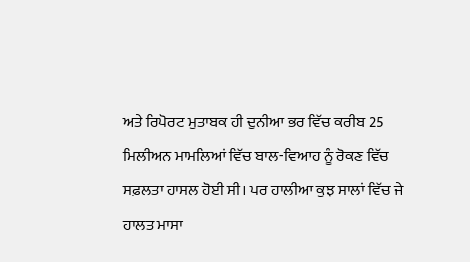ਅਤੇ ਰਿਪੋਰਟ ਮੁਤਾਬਕ ਹੀ ਦੁਨੀਆ ਭਰ ਵਿੱਚ ਕਰੀਬ 25 ਮਿਲੀਅਨ ਮਾਮਲਿਆਂ ਵਿੱਚ ਬਾਲ-ਵਿਆਹ ਨੂੰ ਰੋਕਣ ਵਿੱਚ ਸਫ਼ਲਤਾ ਹਾਸਲ ਹੋਈ ਸੀ। ਪਰ ਹਾਲੀਆ ਕੁਝ ਸਾਲਾਂ ਵਿੱਚ ਜੇ ਹਾਲਤ ਮਾਸਾ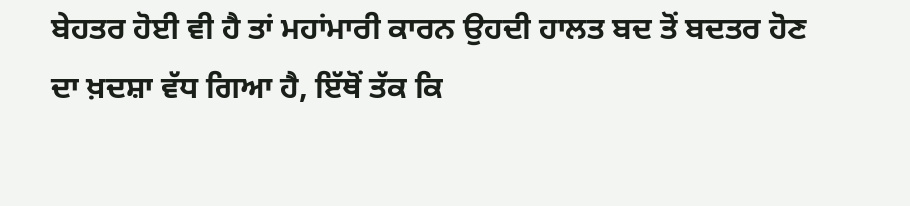ਬੇਹਤਰ ਹੋਈ ਵੀ ਹੈ ਤਾਂ ਮਹਾਂਮਾਰੀ ਕਾਰਨ ਉਹਦੀ ਹਾਲਤ ਬਦ ਤੋਂ ਬਦਤਰ ਹੋਣ ਦਾ ਖ਼ਦਸ਼ਾ ਵੱਧ ਗਿਆ ਹੈ, ਇੱਥੋਂ ਤੱਕ ਕਿ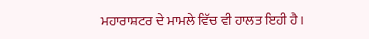ਮਹਾਰਾਸ਼ਟਰ ਦੇ ਮਾਮਲੇ ਵਿੱਚ ਵੀ ਹਾਲਤ ਇਹੀ ਹੈ।